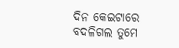ଦିନ କେଇଟାରେ
ବଦଳିଗଲ ତୁମେ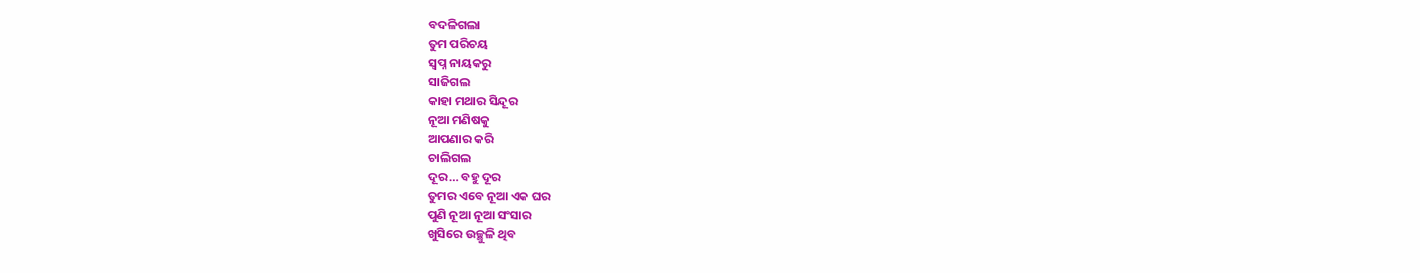ବଦଳିଗଲା
ତୁମ ପରିଚୟ
ସ୍ୱପ୍ନ ନାୟକରୁ
ସାଜିଗଲ
କାହା ମଥାର ସିନ୍ଦୂର
ନୂଆ ମଣିଷକୁ
ଆପଣାର କରି
ଚାଲିଗଲ
ଦୂର… ବହୁ ଦୂର
ତୁମର ଏବେ ନୂଆ ଏକ ଘର
ପୁଣି ନୂଆ ନୂଆ ସଂସାର
ଖୁସିରେ ଉଚ୍ଛୁଳି ଥିବ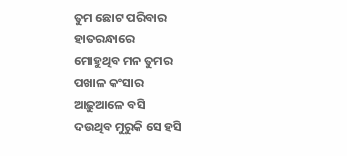ତୁମ ଛୋଟ ପରିବାର
ହାତରନ୍ଧାରେ
ମୋହୁଥିବ ମନ ତୁମର
ପଖାଳ କଂସାର
ଆଢ଼ୁଆଳେ ବସି
ଦଉଥିବ ମୁରୁକି ସେ ହସି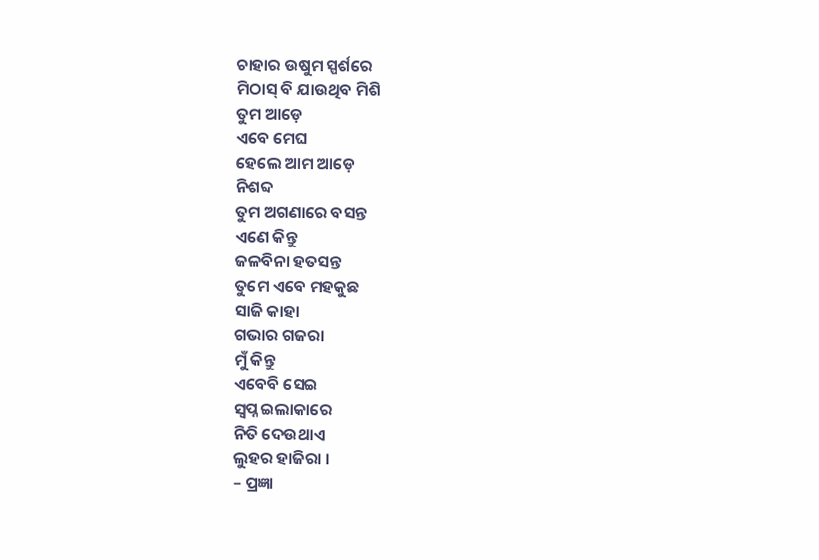ଚାହାର ଉଷୁମ ସ୍ପର୍ଶରେ
ମିଠାସ୍ ବି ଯାଉଥିବ ମିଶି
ତୁମ ଆଡ଼େ
ଏବେ ମେଘ
ହେଲେ ଆମ ଆଡ଼େ
ନିଶବ୍ଦ
ତୁମ ଅଗଣାରେ ବସନ୍ତ
ଏଣେ କିନ୍ତୁ
ଜଳବିନା ହତସନ୍ତ
ତୁମେ ଏବେ ମହକୁଛ
ସାଜି କାହା
ଗଭାର ଗଜରା
ମୁଁ କିନ୍ତୁ
ଏବେବି ସେଇ
ସ୍ୱପ୍ନ ଇଲାକାରେ
ନିତି ଦେଉଥାଏ
ଲୁହର ହାଜିରା ।
– ପ୍ରଜ୍ଞା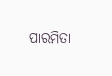ପାରମିତା